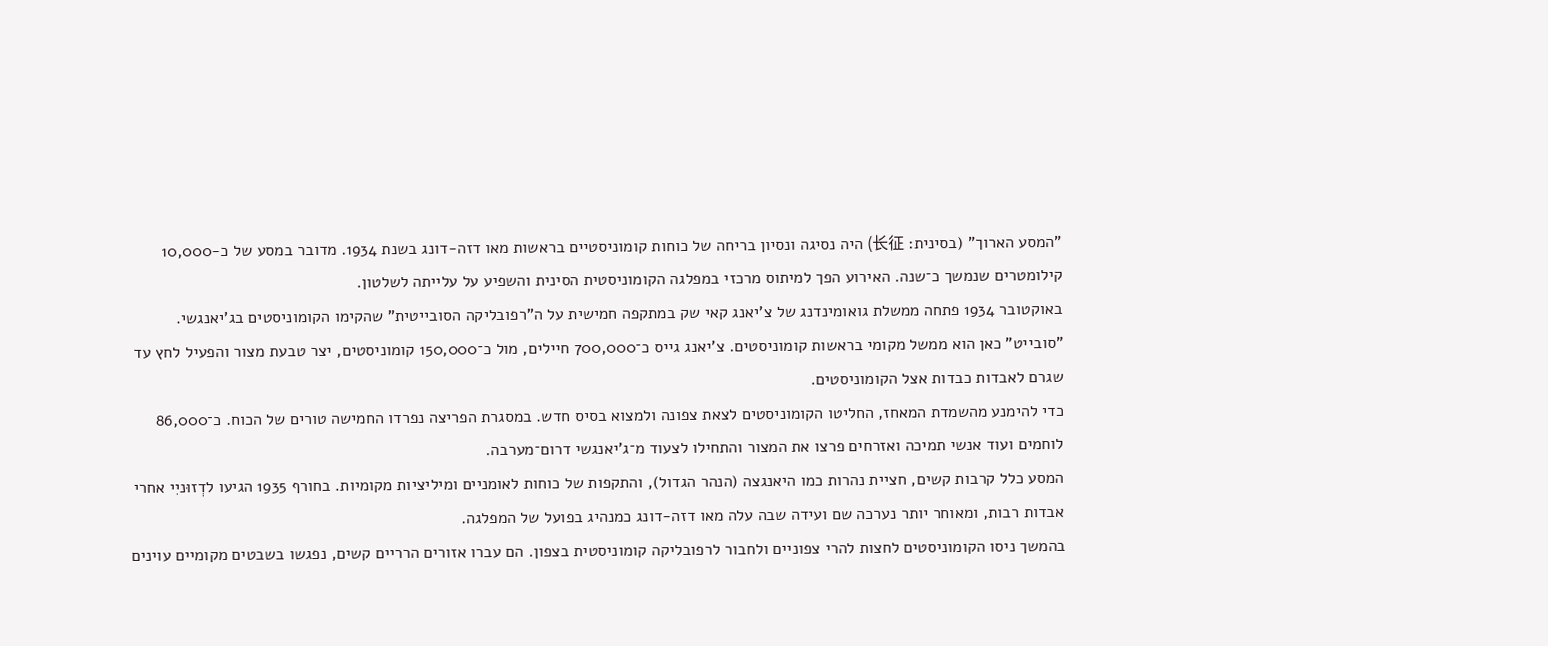"המסע הארוך" (בסינית: 长征) היה נסיגה ונסיון בריחה של כוחות קומוניסטיים בראשות מאו דזה-דונג בשנת 1934. מדובר במסע של כ-10,000 קילומטרים שנמשך כ־שנה. האירוע הפך למיתוס מרכזי במפלגה הקומוניסטית הסינית והשפיע על עלייתה לשלטון.
באוקטובר 1934 פתחה ממשלת גואומינדנג של צ'יאנג קאי שק במתקפה חמישית על ה"רפובליקה הסובייטית" שהקימו הקומוניסטים בג'יאנגשי. "סובייט" כאן הוא ממשל מקומי בראשות קומוניסטים. צ'יאנג גייס כ־700,000 חיילים, מול כ־150,000 קומוניסטים, יצר טבעת מצור והפעיל לחץ עד שגרם לאבדות כבדות אצל הקומוניסטים.
כדי להימנע מהשמדת המאחז, החליטו הקומוניסטים לצאת צפונה ולמצוא בסיס חדש. במסגרת הפריצה נפרדו החמישה טורים של הכוח. כ־86,000 לוחמים ועוד אנשי תמיכה ואזרחים פרצו את המצור והתחילו לצעוד מ־ג'יאנגשי דרום־מערבה.
המסע כלל קרבות קשים, חציית נהרות כמו היאנגצה (הנהר הגדול), והתקפות של כוחות לאומניים ומיליציות מקומיות. בחורף 1935 הגיעו לדְזוּניִי אחרי אבדות רבות, ומאוחר יותר נערכה שם ועידה שבה עלה מאו דזה-דונג כמנהיג בפועל של המפלגה.
בהמשך ניסו הקומוניסטים לחצות להרי צפוניים ולחבור לרפובליקה קומוניסטית בצפון. הם עברו אזורים הרריים קשים, נפגשו בשבטים מקומיים עוינים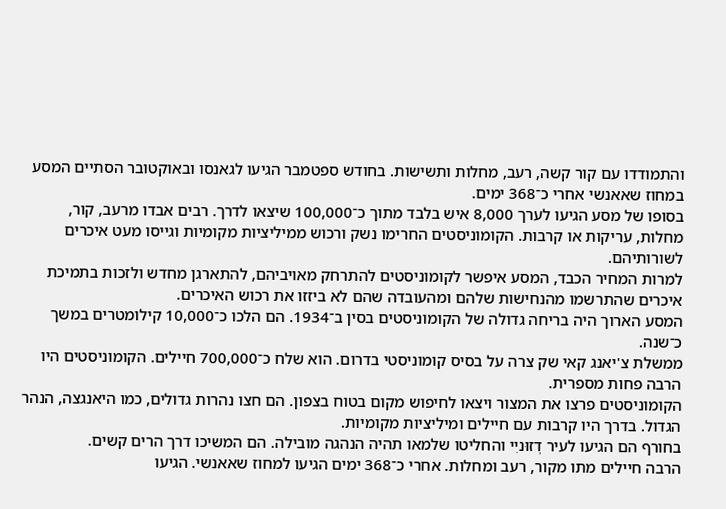והתמודדו עם קור קשה, רעב, מחלות ותשישות. בחודש ספטמבר הגיעו לגאנסו ובאוקטובר הסתיים המסע במחוז שאאנשי אחרי כ־368 ימים.
בסופו של מסע הגיעו לערך 8,000 איש בלבד מתוך כ־100,000 שיצאו לדרך. רבים אבדו מרעב, קור, מחלות, עריקות או קרבות. הקומוניסטים החרימו נשק ורכוש ממיליציות מקומיות וגייסו מעט איכרים לשורותיהם.
למרות המחיר הכבד, המסע איפשר לקומוניסטים להתרחק מאויביהם, להתארגן מחדש ולזכות בתמיכת איכרים שהתרשמו מהנחישות שלהם ומהעובדה שהם לא ביזזו את רכוש האיכרים.
המסע הארוך היה בריחה גדולה של הקומוניסטים בסין ב־1934. הם הלכו כ־10,000 קילומטרים במשך כ־שנה.
ממשלת צ'יאנג קאי שק צרה על בסיס קומוניסטי בדרום. הוא שלח כ־700,000 חיילים. הקומוניסטים היו הרבה פחות מספרית.
הקומוניסטים פרצו את המצור ויצאו לחיפוש מקום בטוח בצפון. הם חצו נהרות גדולים, כמו היאנגצה, הנהר הגדול. בדרך היו קרבות עם חיילים ומיליציות מקומיות.
בחורף הם הגיעו לעיר דְזוּניִי והחליטו שלמאו תהיה הנהגה מובילה. הם המשיכו דרך הרים קשים.
הרבה חיילים מתו מקור, רעב ומחלות. אחרי כ־368 ימים הגיעו למחוז שאאנשי. הגיעו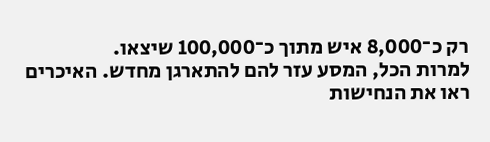רק כ־8,000 איש מתוך כ־100,000 שיצאו.
למרות הכל, המסע עזר להם להתארגן מחדש. האיכרים ראו את הנחישות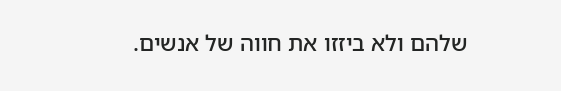שלהם ולא ביזזו את חווה של אנשים.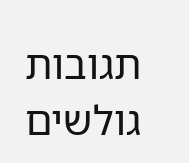תגובות גולשים